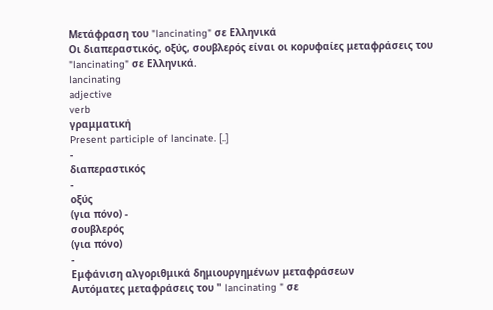Μετάφραση του "lancinating" σε Ελληνικά
Οι διαπεραστικός, οξύς, σουβλερός είναι οι κορυφαίες μεταφράσεις του "lancinating" σε Ελληνικά.
lancinating
adjective
verb
γραμματική
Present participle of lancinate. [..]
-
διαπεραστικός
-
οξύς
(για πόνο) -
σουβλερός
(για πόνο)
-
Εμφάνιση αλγοριθμικά δημιουργημένων μεταφράσεων
Αυτόματες μεταφράσεις του " lancinating " σε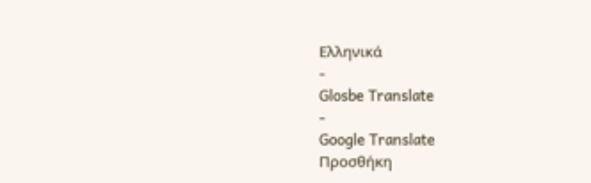Ελληνικά
-
Glosbe Translate
-
Google Translate
Προσθήκη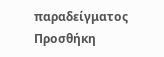παραδείγματος
Προσθήκη